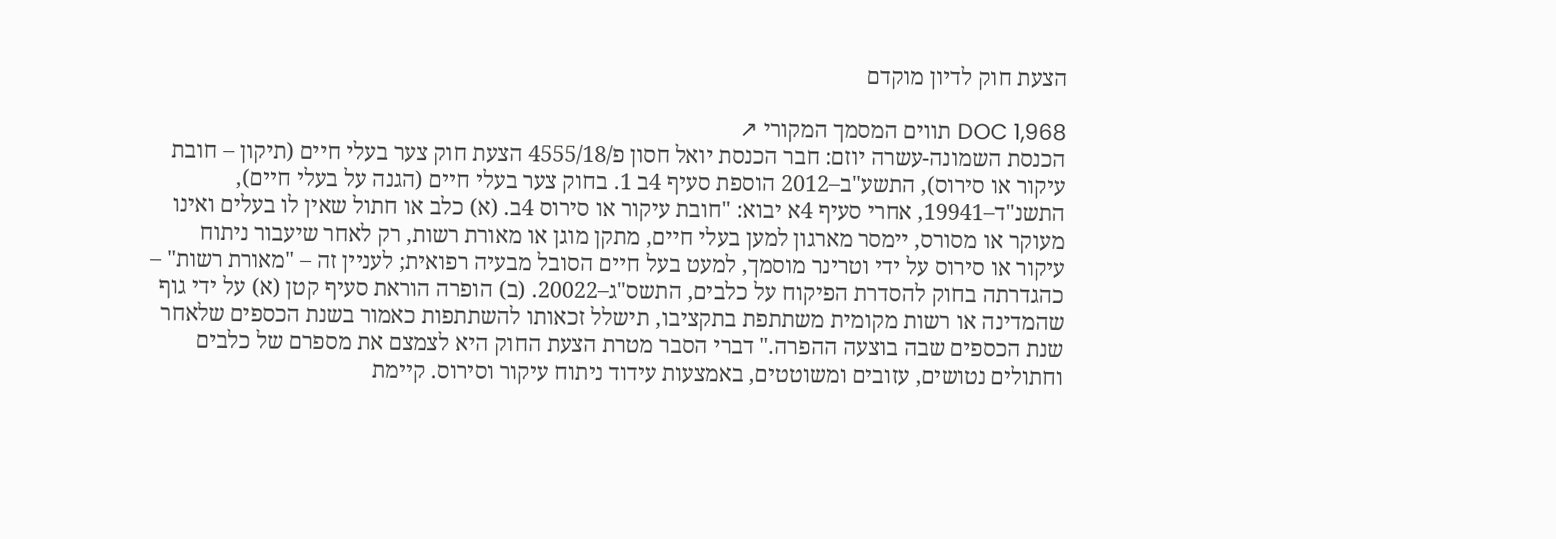הצעת חוק לדיון מוקדם

DOC 1,968 תווים המסמך המקורי ↗
הכנסת השמונה-עשרה יוזם: חבר הכנסת יואל חסון פ/4555/18 הצעת חוק צער בעלי חיים (תיקון – חובת עיקור או סירוס), התשע"ב–2012 הוספת סעיף 4ב 1. בחוק צער בעלי חיים (הגנה על בעלי חיים), התשנ"ד–19941, אחרי סעיף 4א יבוא: "חובת עיקור או סירוס 4ב. (א) כלב או חתול שאין לו בעלים ואינו מעוקר או מסורס, יימסר מארגון למען בעלי חיים, מתקן מוגן או מאורת רשות, רק לאחר שיעבור ניתוח עיקור או סירוס על ידי וטרינר מוסמך, למעט בעל חיים הסובל מבעיה רפואית; לעניין זה – "מאורת רשות" – כהגדרתה בחוק להסדרת הפיקוח על כלבים, התשס"ג–20022. (ב) הופרה הוראת סעיף קטן (א) על ידי גוף שהמדינה או רשות מקומית משתתפת בתקציבו, תישלל זכאותו להשתתפות כאמור בשנת הכספים שלאחר שנת הכספים שבה בוצעה ההפרה." דברי הסבר מטרת הצעת החוק היא לצמצם את מספרם של כלבים וחתולים נטושים, עזובים ומשוטטים, באמצעות עידוד ניתוח עיקור וסירוס. קיימת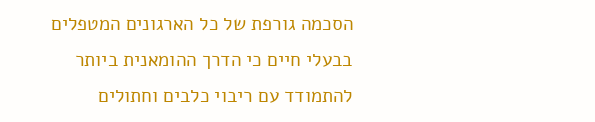הסכמה גורפת של כל הארגונים המטפלים בבעלי חיים כי הדרך ההומאנית ביותר להתמודד עם ריבוי כלבים וחתולים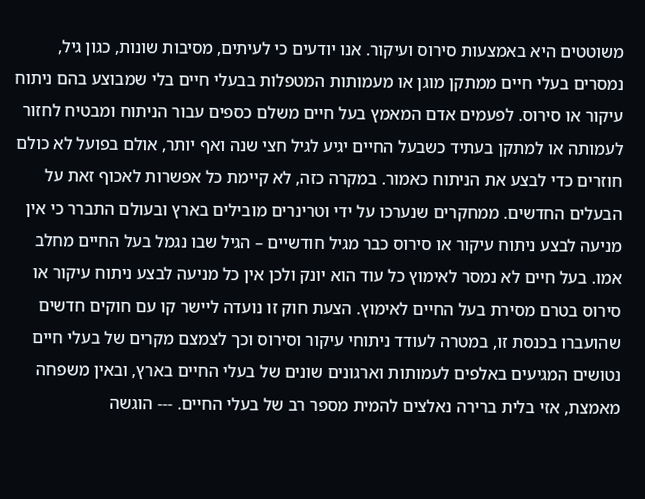משוטטים היא באמצעות סירוס ועיקור. אנו יודעים כי לעיתים, מסיבות שונות, כגון גיל, נמסרים בעלי חיים ממתקן מוגן או מעמותות המטפלות בבעלי חיים בלי שמבוצע בהם ניתוח עיקור או סירוס. לפעמים אדם המאמץ בעל חיים משלם כספים עבור הניתוח ומבטיח לחזור לעמותה או למתקן בעתיד כשבעל החיים יגיע לגיל חצי שנה ואף יותר, אולם בפועל לא כולם חוזרים כדי לבצע את הניתוח כאמור. במקרה כזה, לא קיימת כל אפשרות לאכוף זאת על הבעלים החדשים. ממחקרים שנערכו על ידי וטרינרים מובילים בארץ ובעולם התברר כי אין מניעה לבצע ניתוח עיקור או סירוס כבר מגיל חודשיים – הגיל שבו נגמל בעל החיים מחלב אמו. בעל חיים לא נמסר לאימוץ כל עוד הוא יונק ולכן אין כל מניעה לבצע ניתוח עיקור או סירוס בטרם מסירת בעל החיים לאימוץ. הצעת חוק זו נועדה ליישר קו עם חוקים חדשים שהועברו בכנסת זו, במטרה לעודד ניתוחי עיקור וסירוס וכך לצמצם מקרים של בעלי חיים נטושים המגיעים באלפים לעמותות וארגונים שונים של בעלי החיים בארץ, ובאין משפחה מאמצת, אזי בלית ברירה נאלצים להמית מספר רב של בעלי החיים. --- הוגשה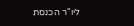ליו"ר הכנסת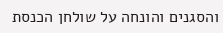והסגנים והונחה על שולחן הכנסת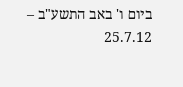ביום ו' באב התשע"ב – 25.7.12